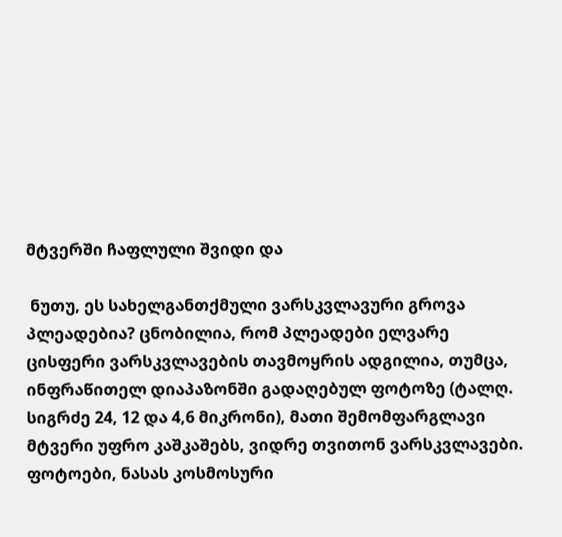მტვერში ჩაფლული შვიდი და

 ნუთუ, ეს სახელგანთქმული ვარსკვლავური გროვა პლეადებია? ცნობილია, რომ პლეადები ელვარე ცისფერი ვარსკვლავების თავმოყრის ადგილია, თუმცა, ინფრაწითელ დიაპაზონში გადაღებულ ფოტოზე (ტალღ. სიგრძე 24, 12 და 4,6 მიკრონი), მათი შემომფარგლავი მტვერი უფრო კაშკაშებს, ვიდრე თვითონ ვარსკვლავები. ფოტოები, ნასას კოსმოსური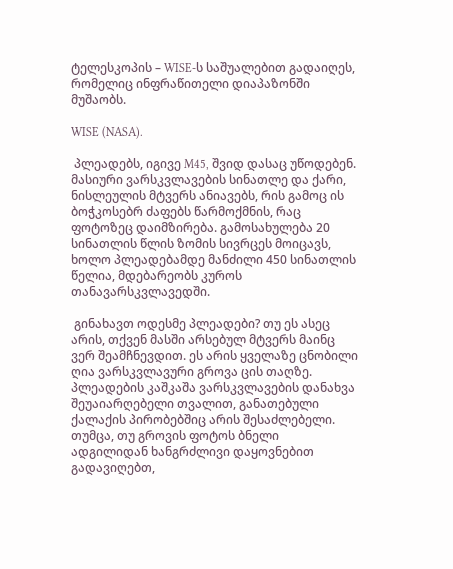ტელესკოპის – WISE-ს საშუალებით გადაიღეს, რომელიც ინფრაწითელი დიაპაზონში მუშაობს.

WISE (NASA).

 პლეადებს, იგივე M45, შვიდ დასაც უწოდებენ. მასიური ვარსკვლავების სინათლე და ქარი, ნისლეულის მტვერს ანიავებს, რის გამოც ის ბოჭკოსებრ ძაფებს წარმოქმნის, რაც ფოტოზეც დაიმზირება. გამოსახულება 20 სინათლის წლის ზომის სივრცეს მოიცავს, ხოლო პლეადებამდე მანძილი 450 სინათლის წელია, მდებარეობს კუროს თანავარსკვლავედში.

 გინახავთ ოდესმე პლეადები? თუ ეს ასეც არის, თქვენ მასში არსებულ მტვერს მაინც ვერ შეამჩნევდით. ეს არის ყველაზე ცნობილი ღია ვარსკვლავური გროვა ცის თაღზე.  პლეადების კაშკაშა ვარსკვლავების დანახვა შეუაიარღებელი თვალით, განათებული ქალაქის პირობებშიც არის შესაძლებელი. თუმცა, თუ გროვის ფოტოს ბნელი ადგილიდან ხანგრძლივი დაყოვნებით გადავიღებთ,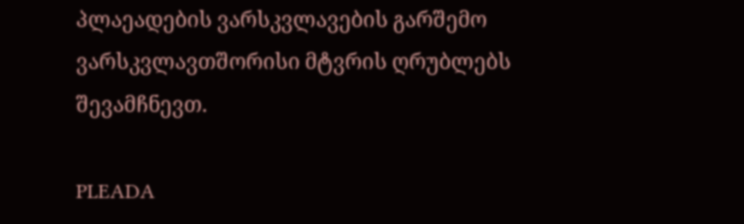პლაეადების ვარსკვლავების გარშემო ვარსკვლავთშორისი მტვრის ღრუბლებს შევამჩნევთ.

PLEADA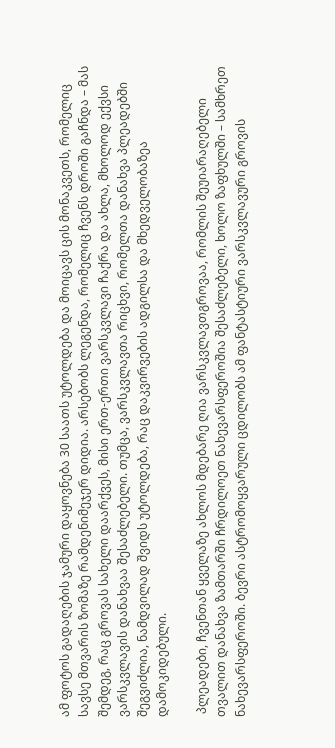ამ ფოტოს გადაღების ჯამური დაყოვნება 30 საათს უტოლდება და მოიცავს ცის მონაკვეთს, რომელიც სავსე მთვარის ზომაზე რამდენიმეჯერ დიდია. არსებობს ლეგენდა, რომელიც ჩვენს დროში გაჩნდა – მას შემდეგ, რაც გროვას სახელი დაარქვეს, მისი ერთ-ერთი ვარსკვლავი ჩაქრა და ახლა, მხოლოდ ექვსი ვარსკვლავის დანახვაა შესაძლებელი. თუმცა, ვარსკვლავთა რიცხვი, რომელთა დანახვა პლეადებში შეგვიძლია, ნამდვილად შვიდს უტოლდება, რაც დაკვირვების ადგილსა და მხედველობაზეა დამოკიდებული.

 პლეადები, ჩვენთან ყველაზე ახლოს მდებარე ღია ვარსკვლავთგროვაა, რომლის შეუიარაღებელი თვალით დანახვა ზამთარში ჩრდილოეთ ნახევარსფეროშია შესაძლებელი, ხოლო ზაფხულში – სამხრეთ ნახევარსფეროში. ბევრი ასტრომოყვარული ცდილობს ამ ფანტასტიური ვარსკვლავური გროვის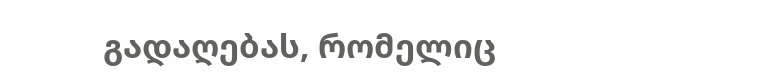გადაღებას, რომელიც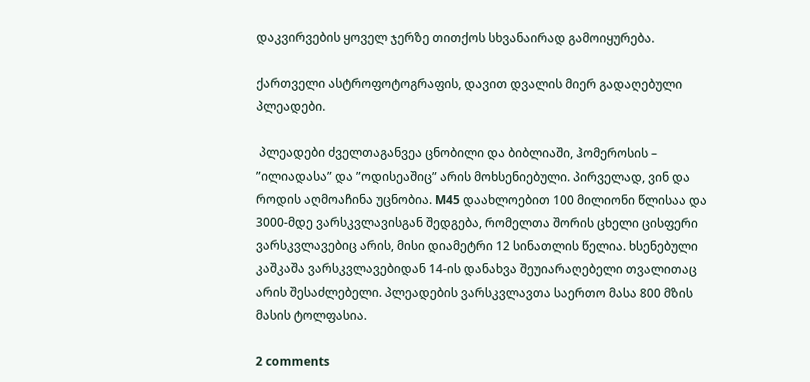დაკვირვების ყოველ ჯერზე თითქოს სხვანაირად გამოიყურება.

ქართველი ასტროფოტოგრაფის, დავით დვალის მიერ გადაღებული პლეადები.

 პლეადები ძველთაგანვეა ცნობილი და ბიბლიაში, ჰომეროსის – ”ილიადასა” და ”ოდისეაშიც” არის მოხსენიებული. პირველად, ვინ და როდის აღმოაჩინა უცნობია. M45 დაახლოებით 100 მილიონი წლისაა და 3000-მდე ვარსკვლავისგან შედგება, რომელთა შორის ცხელი ცისფერი ვარსკვლავებიც არის, მისი დიამეტრი 12 სინათლის წელია. ხსენებული კაშკაშა ვარსკვლავებიდან 14-ის დანახვა შეუიარაღებელი თვალითაც არის შესაძლებელი. პლეადების ვარსკვლავთა საერთო მასა 800 მზის მასის ტოლფასია.

2 comments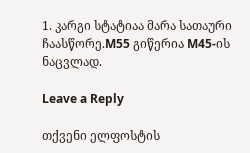1. კარგი სტატიაა მარა სათაური ჩაასწორე.M55 გიწერია M45-ის ნაცვლად.

Leave a Reply

თქვენი ელფოსტის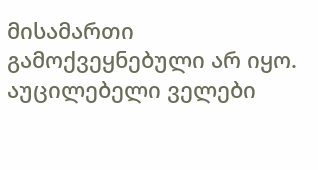მისამართი გამოქვეყნებული არ იყო. აუცილებელი ველები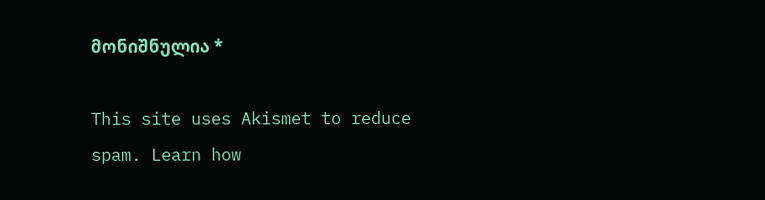მონიშნულია *

This site uses Akismet to reduce spam. Learn how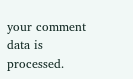your comment data is processed.